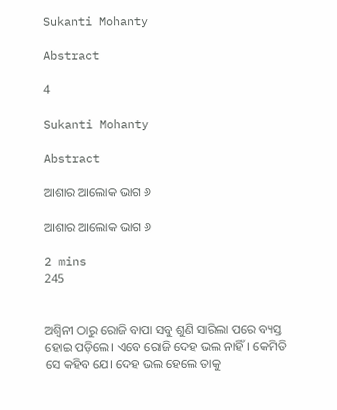Sukanti Mohanty

Abstract

4

Sukanti Mohanty

Abstract

ଆଶାର ଆଲୋକ ଭାଗ ୬

ଆଶାର ଆଲୋକ ଭାଗ ୬

2 mins
245


ଅଶ୍ଵିନୀ ଠାରୁ ରୋଜି ବାପା ସବୁ ଶୁଣି ସାରିଲା ପରେ ବ୍ୟସ୍ତ ହୋଇ ପଡ଼ିଲେ। ଏବେ ରୋଜି ଦେହ ଭଲ ନାହିଁ। କେମିତି ସେ କହିବ ଯେ। ଦେହ ଭଲ ହେଲେ ତାକୁ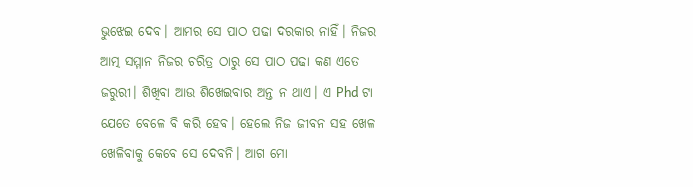ଭୁଝେଇ ଦେବ। ଆମର ସେ ପାଠ ପଢା ଦରକାର ନାହିଁ। ନିଜର ଆତ୍ମ ସମ୍ମାନ ନିଜର ଚରିତ୍ର ଠାରୁ ସେ ପାଠ ପଢା କଣ ଏତେ ଜରୁରୀ। ଶିଖିବା ଆଉ ଶିଖେଇବାର ଅନ୍ତ ନ ଥାଏ। ଏ Phd ଟା ଯେତେ ବେଳେ ବି କରି ହେବ। ହେଲେ ନିଜ ଜୀବନ ସହ ଖେଳ ଖେଳିବାକୁ କେବେ ସେ ଦେବନି। ଆଗ ମୋ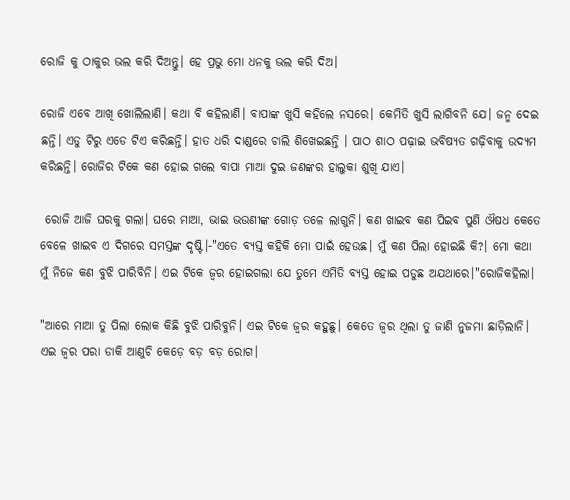ରୋଜି କୁ ଠାକୁର ଭଲ କରି ଦିଅନ୍ତୁ। ହେ ପ୍ରଭୁ ମୋ ଧନକୁ ଭଲ କରି ଦିଅ।

ରୋଜି ଏବେ ଆଖି ଖୋଲିଲାଣି। କଥା ବି କହିଲାଣି। ବାପାଙ୍କ ଖୁସି କହିଲେ ନସରେ। କେମିତି ଖୁସି ଲାଗିବନି ଯେ। ଜନ୍ମ ଦେଇ ଛନ୍ତି। ଏଡୁ ଟିରୁ ଏଡେ ଟିଏ କରିଛନ୍ତି। ହାତ ଧରି ଦାଣ୍ଡରେ ଚାଲି ଶିଖେଇଛନ୍ତି । ପାଠ ଶାଠ ପଢ଼ାଇ ଭବିଷ୍ୟତ ଗଢ଼ିବାକୁ ଉଦ୍ୟମ କରିଛନ୍ତି। ରୋଜିର ଟିକେ କଣ ହୋଇ ଗଲେ ବାପା ମାଆ ଦୁଇ ଜଣଙ୍କର ହାଲୁକା ଶୁଖି ଯାଏ।

 ରୋଜି ଆଜି ଘରକୁ ଗଲା। ଘରେ ମାଆ, ଭାଇ ଭଉଣୀଙ୍କ ଗୋଡ଼ ତଳେ ଲାଗୁନି। କଣ ଖାଇବ କଣ ପିଇବ ପୁଣି ଔଷଧ କେତେ ବେଳେ ଖାଇବ ଏ ଦିଗରେ ସମସ୍ତଙ୍କ ଦୃଷ୍ଟି।-"ଏତେ ବ୍ୟସ୍ତ କହିକି ମୋ ପାଇଁ ହେଉଛ। ମୁଁ କଣ ପିଲା ହୋଇଛି କି?। ମୋ କଥା ମୁଁ ନିଜେ କଣ ବୁଝି ପାରିବିନି। ଏଇ ଟିକେ ଜ୍ଵର ହୋଇଗଲା ଯେ ତୁମେ ଏମିତି ବ୍ୟସ୍ତ ହୋଇ ପଡୁଛ ଅଯଥାରେ।"ରୋଜିକହିଲା।

"ଆରେ ମାଆ ତୁ ପିଲା ଲୋକ କିଛି ବୁଝି ପାରିବୁନି। ଏଇ ଟିକେ ଜ୍ଵର କହୁଛୁ। କେତେ ଜ୍ଵର ଥିଲା ତୁ ଜାଣି ନୁଜମା ଛାଡ଼ିଲାନି। ଏଇ ଜ୍ଵର ପରା ଡାକି ଆଣୁଚି କେଡ଼େ ବଡ଼ ବଡ଼ ରୋଗ।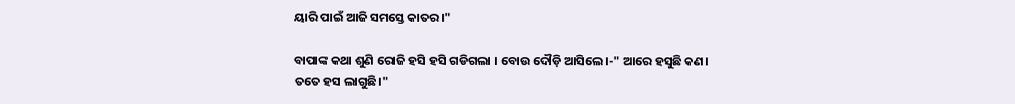ୟାରି ପାଇଁ ଆଜି ସମସ୍ତେ କାତର।"

ବାପାଙ୍କ କଥା ଶୁଣି ରୋଜି ହସି ହସି ଗଡିଗଲା । ବୋଉ ଦୌଡ଼ି ଆସିଲେ।-" ଆରେ ହସୁଛି କଣ। ତତେ ହସ ଲାଗୁଛି।"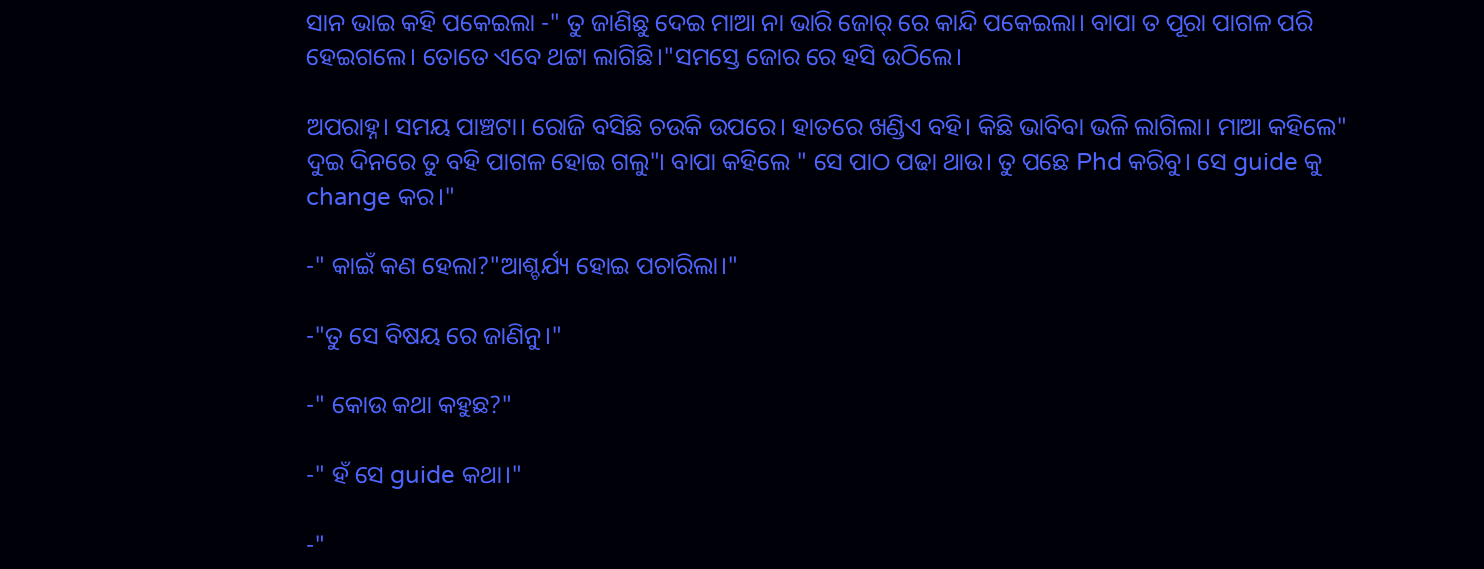ସାନ ଭାଇ କହି ପକେଇଲା -" ତୁ ଜାଣିଛୁ ଦେଇ ମାଆ ନା ଭାରି ଜୋର୍ ରେ କାନ୍ଦି ପକେଇଲା। ବାପା ତ ପୂରା ପାଗଳ ପରି ହେଇଗଲେ। ତୋତେ ଏବେ ଥଟ୍ଟା ଲାଗିଛି।"ସମସ୍ତେ ଜୋର ରେ ହସି ଉଠିଲେ।

ଅପରାହ୍ନ। ସମୟ ପାଞ୍ଚଟା। ରୋଜି ବସିଛି ଚଉକି ଉପରେ। ହାତରେ ଖଣ୍ଡିଏ ବହି। କିଛି ଭାବିବା ଭଳି ଲାଗିଲା। ମାଆ କହିଲେ" ଦୁଇ ଦିନରେ ତୁ ବହି ପାଗଳ ହୋଇ ଗଲୁ"। ବାପା କହିଲେ " ସେ ପାଠ ପଢା ଥାଉ। ତୁ ପଛେ Phd କରିବୁ। ସେ guide କୁ change କର।"

-" କାଇଁ କଣ ହେଲା?"ଆଶ୍ଚର୍ଯ୍ୟ ହୋଇ ପଚାରିଲା।"

-"ତୁ ସେ ବିଷୟ ରେ ଜାଣିନୁ।"

-" କୋଉ କଥା କହୁଛ?"

-" ହଁ ସେ guide କଥା।"

-"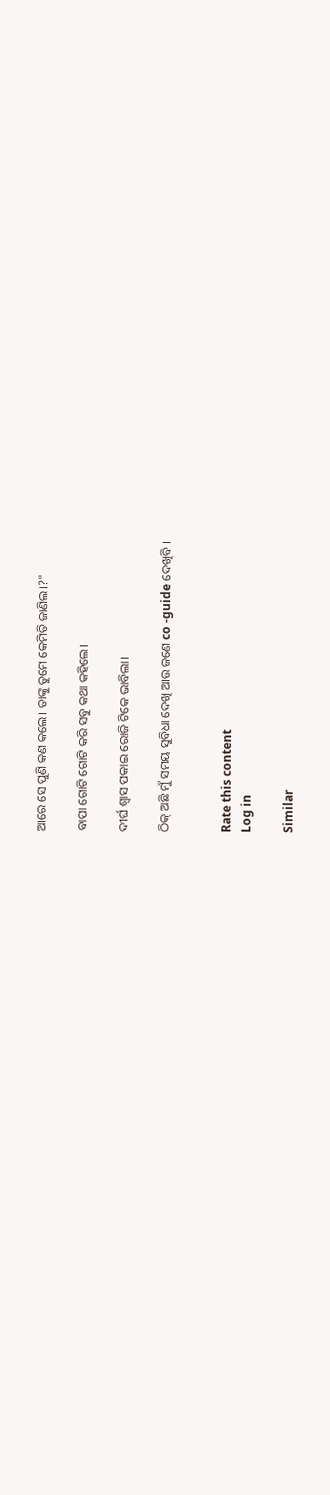ଆରେ ସେ ପୁଣି କଣ କଲେ। ତାଙ୍କୁ ତୁମେ କେମିତି ଜାଣିଲ।?"

ବାପା ଗୋଟି ଗୋଟି କରି ସବୁ କଥା କହିଲେ।

ଦୀର୍ଘ ଶ୍ଵାସ ପକାଇ ରୋଜି ଟିକେ ଭାବିଲା।

ଠିକ୍ ଅଛି ମୁଁ ସମୟ ସୁବିଧା ଦେଖି ଆଉ ଜଣେ co -guide ଦେଖିବି ।


Rate this content
Log in

Similar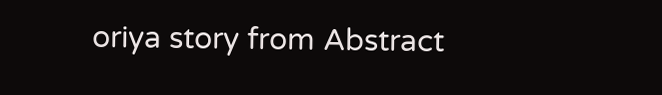oriya story from Abstract